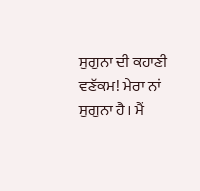ਸੁਗੁਨਾ ਦੀ ਕਹਾਣੀ
ਵਣੱਕਮ! ਮੇਰਾ ਨਾਂ ਸੁਗੁਨਾ ਹੈ। ਮੈਂ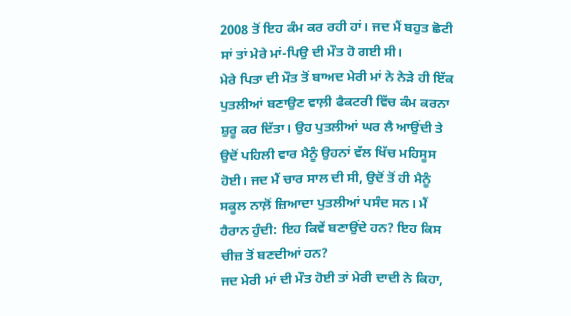2008 ਤੋਂ ਇਹ ਕੰਮ ਕਰ ਰਹੀ ਹਾਂ। ਜਦ ਮੈਂ ਬਹੁਤ ਛੋਟੀ ਸਾਂ ਤਾਂ ਮੇਰੇ ਮਾਂ-ਪਿਉ ਦੀ ਮੌਤ ਹੋ ਗਈ ਸੀ।
ਮੇਰੇ ਪਿਤਾ ਦੀ ਮੌਤ ਤੋਂ ਬਾਅਦ ਮੇਰੀ ਮਾਂ ਨੇ ਨੇੜੇ ਹੀ ਇੱਕ ਪੁਤਲੀਆਂ ਬਣਾਉਣ ਵਾਲ਼ੀ ਫੈਕਟਰੀ ਵਿੱਚ ਕੰਮ ਕਰਨਾ ਸ਼ੁਰੂ ਕਰ ਦਿੱਤਾ। ਉਹ ਪੁਤਲੀਆਂ ਘਰ ਲੈ ਆਉਂਦੀ ਤੇ ਉਦੋਂ ਪਹਿਲੀ ਵਾਰ ਮੈਨੂੰ ਉਹਨਾਂ ਵੱਲ ਖਿੱਚ ਮਹਿਸੂਸ ਹੋਈ। ਜਦ ਮੈਂ ਚਾਰ ਸਾਲ ਦੀ ਸੀ, ਉਦੋਂ ਤੋਂ ਹੀ ਮੈਨੂੰ ਸਕੂਲ ਨਾਲ਼ੋਂ ਜ਼ਿਆਦਾ ਪੁਤਲੀਆਂ ਪਸੰਦ ਸਨ। ਮੈਂ ਹੈਰਾਨ ਹੁੰਦੀ: ਇਹ ਕਿਵੇਂ ਬਣਾਉਂਦੇ ਹਨ? ਇਹ ਕਿਸ ਚੀਜ਼ ਤੋਂ ਬਣਦੀਆਂ ਹਨ?
ਜਦ ਮੇਰੀ ਮਾਂ ਦੀ ਮੌਤ ਹੋਈ ਤਾਂ ਮੇਰੀ ਦਾਦੀ ਨੇ ਕਿਹਾ,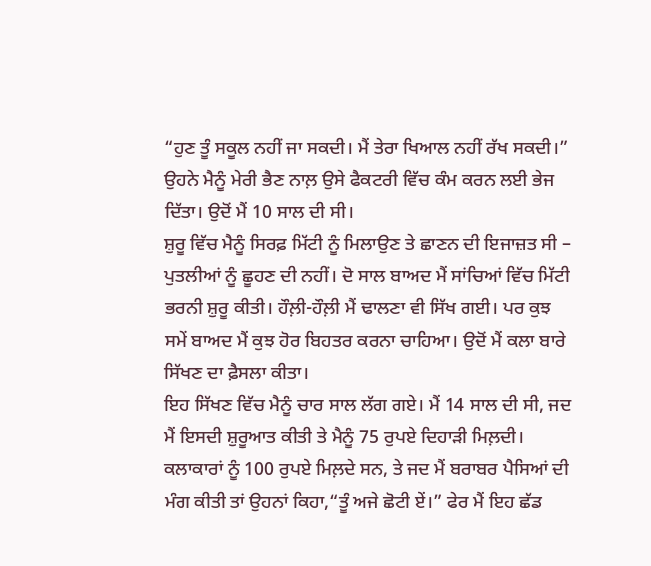“ਹੁਣ ਤੂੰ ਸਕੂਲ ਨਹੀਂ ਜਾ ਸਕਦੀ। ਮੈਂ ਤੇਰਾ ਖਿਆਲ ਨਹੀਂ ਰੱਖ ਸਕਦੀ।” ਉਹਨੇ ਮੈਨੂੰ ਮੇਰੀ ਭੈਣ ਨਾਲ਼ ਉਸੇ ਫੈਕਟਰੀ ਵਿੱਚ ਕੰਮ ਕਰਨ ਲਈ ਭੇਜ ਦਿੱਤਾ। ਉਦੋਂ ਮੈਂ 10 ਸਾਲ ਦੀ ਸੀ।
ਸ਼ੁਰੂ ਵਿੱਚ ਮੈਨੂੰ ਸਿਰਫ਼ ਮਿੱਟੀ ਨੂੰ ਮਿਲਾਉਣ ਤੇ ਛਾਣਨ ਦੀ ਇਜਾਜ਼ਤ ਸੀ – ਪੁਤਲੀਆਂ ਨੂੰ ਛੂਹਣ ਦੀ ਨਹੀਂ। ਦੋ ਸਾਲ ਬਾਅਦ ਮੈਂ ਸਾਂਚਿਆਂ ਵਿੱਚ ਮਿੱਟੀ ਭਰਨੀ ਸ਼ੁਰੂ ਕੀਤੀ। ਹੌਲ਼ੀ-ਹੌਲ਼ੀ ਮੈਂ ਢਾਲਣਾ ਵੀ ਸਿੱਖ ਗਈ। ਪਰ ਕੁਝ ਸਮੇਂ ਬਾਅਦ ਮੈਂ ਕੁਝ ਹੋਰ ਬਿਹਤਰ ਕਰਨਾ ਚਾਹਿਆ। ਉਦੋਂ ਮੈਂ ਕਲਾ ਬਾਰੇ ਸਿੱਖਣ ਦਾ ਫ਼ੈਸਲਾ ਕੀਤਾ।
ਇਹ ਸਿੱਖਣ ਵਿੱਚ ਮੈਨੂੰ ਚਾਰ ਸਾਲ ਲੱਗ ਗਏ। ਮੈਂ 14 ਸਾਲ ਦੀ ਸੀ, ਜਦ ਮੈਂ ਇਸਦੀ ਸ਼ੁਰੂਆਤ ਕੀਤੀ ਤੇ ਮੈਨੂੰ 75 ਰੁਪਏ ਦਿਹਾੜੀ ਮਿਲ਼ਦੀ। ਕਲਾਕਾਰਾਂ ਨੂੰ 100 ਰੁਪਏ ਮਿਲ਼ਦੇ ਸਨ, ਤੇ ਜਦ ਮੈਂ ਬਰਾਬਰ ਪੈਸਿਆਂ ਦੀ ਮੰਗ ਕੀਤੀ ਤਾਂ ਉਹਨਾਂ ਕਿਹਾ,“ਤੂੰ ਅਜੇ ਛੋਟੀ ਏਂ।” ਫੇਰ ਮੈਂ ਇਹ ਛੱਡ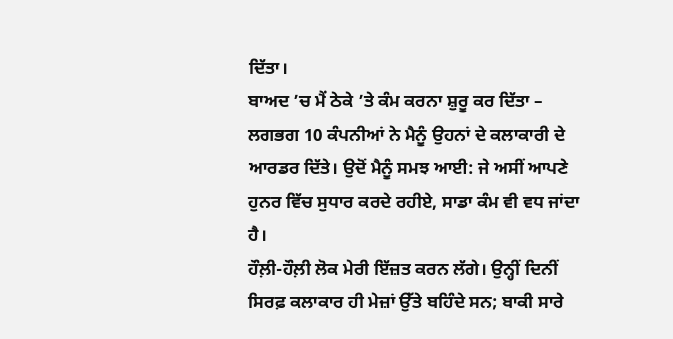ਦਿੱਤਾ।
ਬਾਅਦ ’ਚ ਮੈਂ ਠੇਕੇ ’ਤੇ ਕੰਮ ਕਰਨਾ ਸ਼ੁਰੂ ਕਰ ਦਿੱਤਾ – ਲਗਭਗ 10 ਕੰਪਨੀਆਂ ਨੇ ਮੈਨੂੰ ਉਹਨਾਂ ਦੇ ਕਲਾਕਾਰੀ ਦੇ ਆਰਡਰ ਦਿੱਤੇ। ਉਦੋਂ ਮੈਨੂੰ ਸਮਝ ਆਈ: ਜੇ ਅਸੀਂ ਆਪਣੇ ਹੁਨਰ ਵਿੱਚ ਸੁਧਾਰ ਕਰਦੇ ਰਹੀਏ, ਸਾਡਾ ਕੰਮ ਵੀ ਵਧ ਜਾਂਦਾ ਹੈ।
ਹੌਲ਼ੀ-ਹੌਲ਼ੀ ਲੋਕ ਮੇਰੀ ਇੱਜ਼ਤ ਕਰਨ ਲੱਗੇ। ਉਨ੍ਹੀਂ ਦਿਨੀਂ ਸਿਰਫ਼ ਕਲਾਕਾਰ ਹੀ ਮੇਜ਼ਾਂ ਉੱਤੇ ਬਹਿੰਦੇ ਸਨ; ਬਾਕੀ ਸਾਰੇ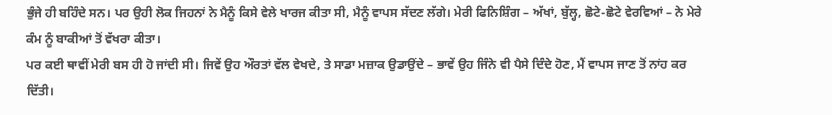ਭੁੰਜੇ ਹੀ ਬਹਿੰਦੇ ਸਨ। ਪਰ ਉਹੀ ਲੋਕ ਜਿਹਨਾਂ ਨੇ ਮੈਨੂੰ ਕਿਸੇ ਵੇਲੇ ਖਾਰਜ ਕੀਤਾ ਸੀ, ਮੈਨੂੰ ਵਾਪਸ ਸੱਦਣ ਲੱਗੇ। ਮੇਰੀ ਫਿਨਿਸ਼ਿੰਗ – ਅੱਖਾਂ, ਬੁੱਲ੍ਹ, ਛੋਟੇ-ਛੋਟੇ ਵੇਰਵਿਆਂ – ਨੇ ਮੇਰੇ ਕੰਮ ਨੂੰ ਬਾਕੀਆਂ ਤੋਂ ਵੱਖਰਾ ਕੀਤਾ।
ਪਰ ਕਈ ਥਾਵੀਂ ਮੇਰੀ ਬਸ ਹੀ ਹੋ ਜਾਂਦੀ ਸੀ। ਜਿਵੇਂ ਉਹ ਔਰਤਾਂ ਵੱਲ ਵੇਖਦੇ, ਤੇ ਸਾਡਾ ਮਜ਼ਾਕ ਉਡਾਉਂਦੇ – ਭਾਵੇਂ ਉਹ ਜਿੰਨੇ ਵੀ ਪੈਸੇ ਦਿੰਦੇ ਹੋਣ, ਮੈਂ ਵਾਪਸ ਜਾਣ ਤੋਂ ਨਾਂਹ ਕਰ ਦਿੱਤੀ।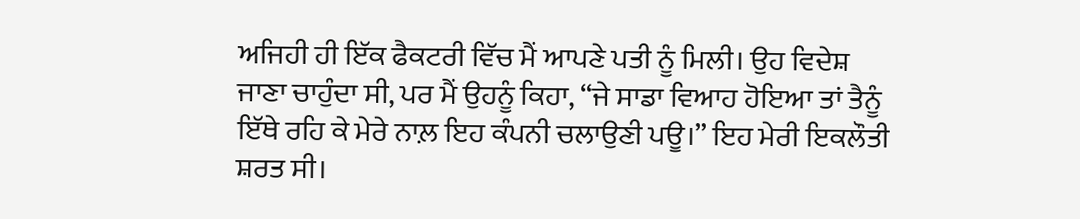ਅਜਿਹੀ ਹੀ ਇੱਕ ਫੈਕਟਰੀ ਵਿੱਚ ਮੈਂ ਆਪਣੇ ਪਤੀ ਨੂੰ ਮਿਲੀ। ਉਹ ਵਿਦੇਸ਼ ਜਾਣਾ ਚਾਹੁੰਦਾ ਸੀ, ਪਰ ਮੈਂ ਉਹਨੂੰ ਕਿਹਾ, “ਜੇ ਸਾਡਾ ਵਿਆਹ ਹੋਇਆ ਤਾਂ ਤੈਨੂੰ ਇੱਥੇ ਰਹਿ ਕੇ ਮੇਰੇ ਨਾਲ਼ ਇਹ ਕੰਪਨੀ ਚਲਾਉਣੀ ਪਊ।” ਇਹ ਮੇਰੀ ਇਕਲੌਤੀ ਸ਼ਰਤ ਸੀ।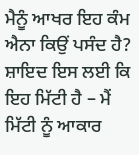ਮੈਨੂੰ ਆਖਰ ਇਹ ਕੰਮ ਐਨਾ ਕਿਉਂ ਪਸੰਦ ਹੈ? ਸ਼ਾਇਦ ਇਸ ਲਈ ਕਿ ਇਹ ਮਿੱਟੀ ਹੈ – ਮੈਂ ਮਿੱਟੀ ਨੂੰ ਆਕਾਰ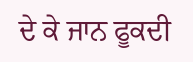ਦੇ ਕੇ ਜਾਨ ਫੂਕਦੀ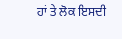ਹਾਂ ਤੇ ਲੋਕ ਇਸਦੀ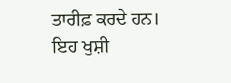ਤਾਰੀਫ਼ ਕਰਦੇ ਹਨ। ਇਹ ਖੁਸ਼ੀ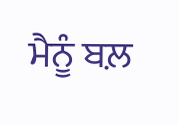ਮੈਨੂੰ ਬਲ਼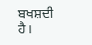ਬਖਸ਼ਦੀ ਹੈ।